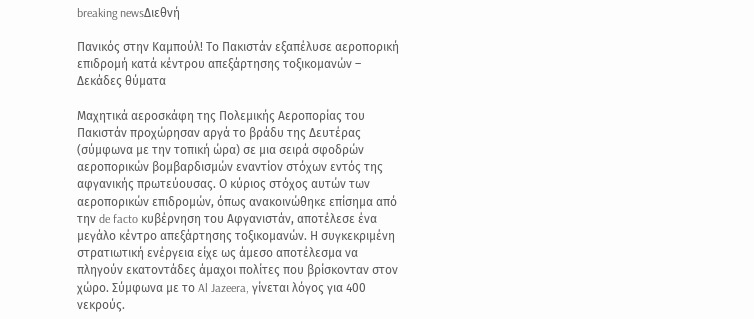breaking newsΔιεθνή

Πανικός στην Καμπούλ! Το Πακιστάν εξαπέλυσε αεροπορική επιδρομή κατά κέντρου απεξάρτησης τοξικομανών – Δεκάδες θύματα

Μαχητικά αεροσκάφη της Πολεμικής Αεροπορίας του Πακιστάν προχώρησαν αργά το βράδυ της Δευτέρας (σύμφωνα με την τοπική ώρα) σε μια σειρά σφοδρών αεροπορικών βομβαρδισμών εναντίον στόχων εντός της αφγανικής πρωτεύουσας. Ο κύριος στόχος αυτών των αεροπορικών επιδρομών, όπως ανακοινώθηκε επίσημα από την de facto κυβέρνηση του Αφγανιστάν, αποτέλεσε ένα μεγάλο κέντρο απεξάρτησης τοξικομανών. Η συγκεκριμένη στρατιωτική ενέργεια είχε ως άμεσο αποτέλεσμα να πληγούν εκατοντάδες άμαχοι πολίτες που βρίσκονταν στον χώρο. Σύμφωνα με το Al Jazeera, γίνεται λόγος για 400 νεκρούς.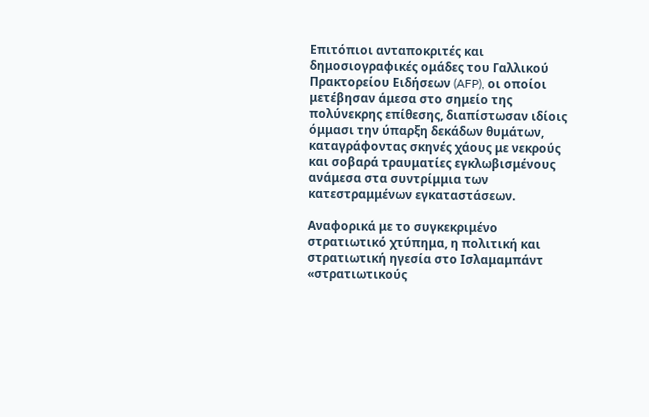Επιτόπιοι ανταποκριτές και δημοσιογραφικές ομάδες του Γαλλικού Πρακτορείου Ειδήσεων (AFP), οι οποίοι μετέβησαν άμεσα στο σημείο της πολύνεκρης επίθεσης, διαπίστωσαν ιδίοις όμμασι την ύπαρξη δεκάδων θυμάτων, καταγράφοντας σκηνές χάους με νεκρούς και σοβαρά τραυματίες εγκλωβισμένους ανάμεσα στα συντρίμμια των κατεστραμμένων εγκαταστάσεων.

Αναφορικά με το συγκεκριμένο στρατιωτικό χτύπημα, η πολιτική και στρατιωτική ηγεσία στο Ισλαμαμπάντ «στρατιωτικούς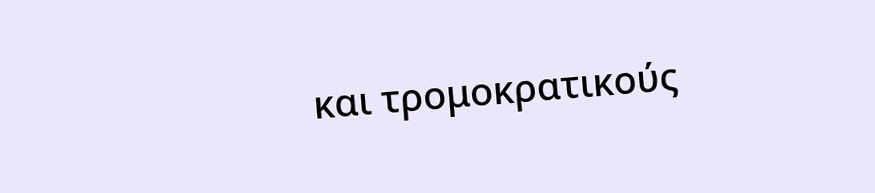και τρομοκρατικούς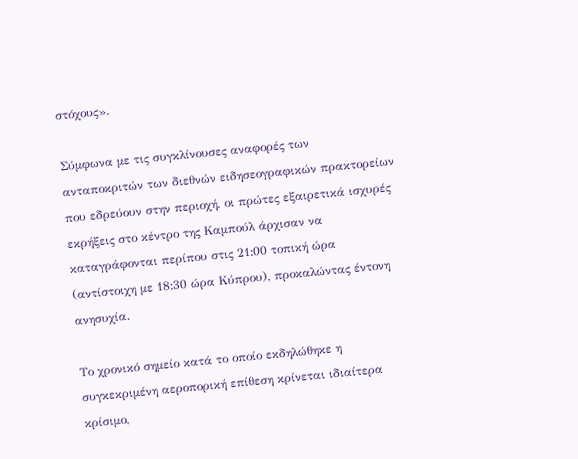στόχους».

Σύμφωνα με τις συγκλίνουσες αναφορές των ανταποκριτών των διεθνών ειδησεογραφικών πρακτορείων που εδρεύουν στην περιοχή, οι πρώτες εξαιρετικά ισχυρές εκρήξεις στο κέντρο της Καμπούλ άρχισαν να καταγράφονται περίπου στις 21:00 τοπική ώρα (αντίστοιχη με 18:30 ώρα Κύπρου), προκαλώντας έντονη ανησυχία.

Το χρονικό σημείο κατά το οποίο εκδηλώθηκε η συγκεκριμένη αεροπορική επίθεση κρίνεται ιδιαίτερα κρίσιμο,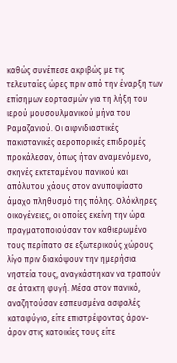καθώς συνέπεσε ακριβώς με τις τελευταίες ώρες πριν από την έναρξη των επίσημων εορτασμών για τη λήξη του ιερού μουσουλμανικού μήνα του Ραμαζανιού. Οι αιφνιδιαστικές πακιστανικές αεροπορικές επιδρομές προκάλεσαν, όπως ήταν αναμενόμενο, σκηνές εκτεταμένου πανικού και απόλυτου χάους στον ανυποψίαστο άμαχο πληθυσμό της πόλης. Ολόκληρες οικογένειες, οι οποίες εκείνη την ώρα πραγματοποιούσαν τον καθιερωμένο τους περίπατο σε εξωτερικούς χώρους λίγο πριν διακόψουν την ημερήσια νηστεία τους, αναγκάστηκαν να τραπούν σε άτακτη φυγή. Μέσα στον πανικό, αναζητούσαν εσπευσμένα ασφαλές καταφύγιο, είτε επιστρέφοντας άρον-άρον στις κατοικίες τους είτε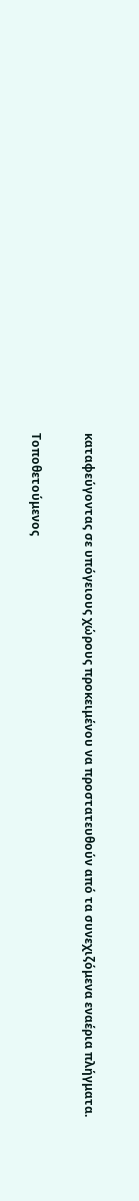καταφεύγοντας σε υπόγειους χώρους προκειμένου να προστατευθούν από τα συνεχιζόμενα εναέρια πλήγματα.

Τοποθετούμενος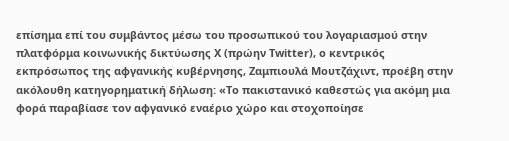επίσημα επί του συμβάντος μέσω του προσωπικού του λογαριασμού στην πλατφόρμα κοινωνικής δικτύωσης X (πρώην Twitter), ο κεντρικός εκπρόσωπος της αφγανικής κυβέρνησης, Ζαμπιουλά Μουτζάχιντ, προέβη στην ακόλουθη κατηγορηματική δήλωση: «Το πακιστανικό καθεστώς για ακόμη μια φορά παραβίασε τον αφγανικό εναέριο χώρο και στοχοποίησε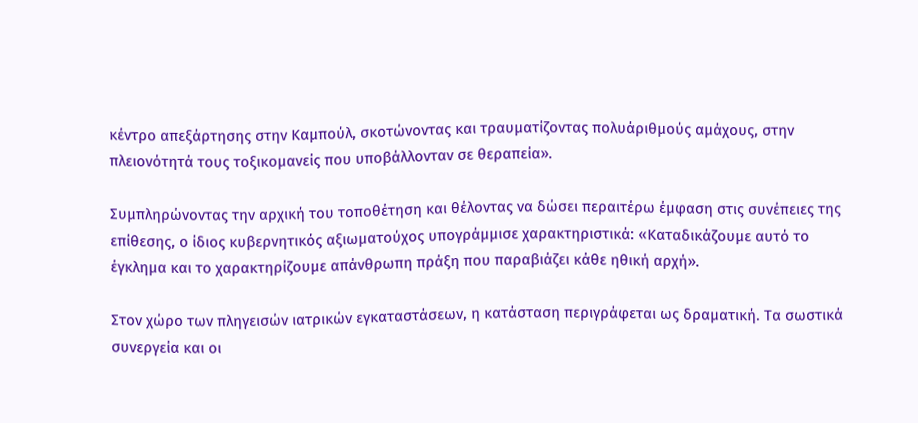κέντρο απεξάρτησης στην Καμπούλ, σκοτώνοντας και τραυματίζοντας πολυάριθμούς αμάχους, στην πλειονότητά τους τοξικομανείς που υποβάλλονταν σε θεραπεία».

Συμπληρώνοντας την αρχική του τοποθέτηση και θέλοντας να δώσει περαιτέρω έμφαση στις συνέπειες της επίθεσης, ο ίδιος κυβερνητικός αξιωματούχος υπογράμμισε χαρακτηριστικά: «Καταδικάζουμε αυτό το έγκλημα και το χαρακτηρίζουμε απάνθρωπη πράξη που παραβιάζει κάθε ηθική αρχή».

Στον χώρο των πληγεισών ιατρικών εγκαταστάσεων, η κατάσταση περιγράφεται ως δραματική. Τα σωστικά συνεργεία και οι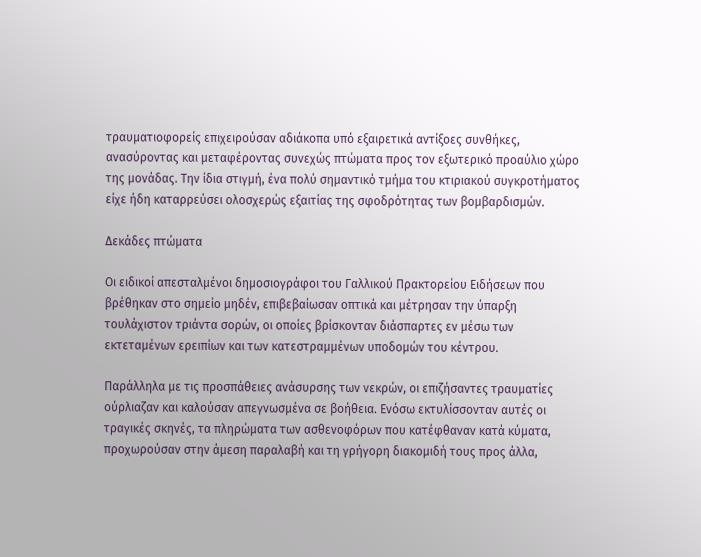τραυματιοφορείς επιχειρούσαν αδιάκοπα υπό εξαιρετικά αντίξοες συνθήκες, ανασύροντας και μεταφέροντας συνεχώς πτώματα προς τον εξωτερικό προαύλιο χώρο της μονάδας. Την ίδια στιγμή, ένα πολύ σημαντικό τμήμα του κτιριακού συγκροτήματος είχε ήδη καταρρεύσει ολοσχερώς εξαιτίας της σφοδρότητας των βομβαρδισμών.

Δεκάδες πτώματα

Οι ειδικοί απεσταλμένοι δημοσιογράφοι του Γαλλικού Πρακτορείου Ειδήσεων που βρέθηκαν στο σημείο μηδέν, επιβεβαίωσαν οπτικά και μέτρησαν την ύπαρξη τουλάχιστον τριάντα σορών, οι οποίες βρίσκονταν διάσπαρτες εν μέσω των εκτεταμένων ερειπίων και των κατεστραμμένων υποδομών του κέντρου.

Παράλληλα με τις προσπάθειες ανάσυρσης των νεκρών, οι επιζήσαντες τραυματίες ούρλιαζαν και καλούσαν απεγνωσμένα σε βοήθεια. Ενόσω εκτυλίσσονταν αυτές οι τραγικές σκηνές, τα πληρώματα των ασθενοφόρων που κατέφθαναν κατά κύματα, προχωρούσαν στην άμεση παραλαβή και τη γρήγορη διακομιδή τους προς άλλα,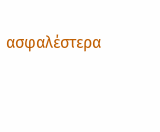ασφαλέστερα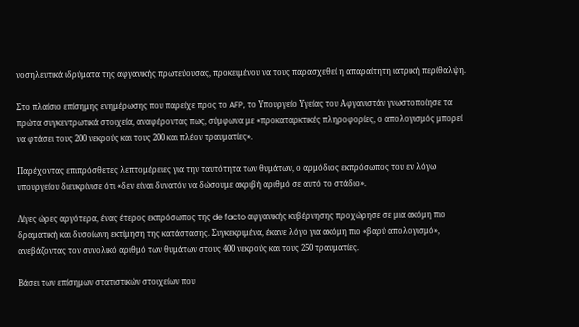νοσηλευτικά ιδρύματα της αφγανικής πρωτεύουσας, προκειμένου να τους παρασχεθεί η απαραίτητη ιατρική περίθαλψη.

Στο πλαίσιο επίσημης ενημέρωσης που παρείχε προς το AFP, το Υπουργείο Υγείας του Αφγανιστάν γνωστοποίησε τα πρώτα συγκεντρωτικά στοιχεία, αναφέροντας πως, σύμφωνα με «προκαταρκτικές πληροφορίες, ο απολογισμός μπορεί να φτάσει τους 200 νεκρούς και τους 200 και πλέον τραυματίες».

Παρέχοντας επιπρόσθετες λεπτομέρειες για την ταυτότητα των θυμάτων, ο αρμόδιος εκπρόσωπος του εν λόγω υπουργείου διευκρίνισε ότι «δεν είναι δυνατόν να δώσουμε ακριβή αριθμό σε αυτό το στάδιο».

Λίγες ώρες αργότερα, ένας έτερος εκπρόσωπος της de facto αφγανικής κυβέρνησης προχώρησε σε μια ακόμη πιο δραματική και δυσοίωνη εκτίμηση της κατάστασης. Συγκεκριμένα, έκανε λόγο για ακόμη πιο «βαρύ απολογισμό», ανεβάζοντας τον συνολικό αριθμό των θυμάτων στους 400 νεκρούς και τους 250 τραυματίες.

Βάσει των επίσημων στατιστικών στοιχείων που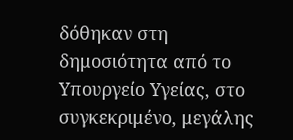δόθηκαν στη δημοσιότητα από το Υπουργείο Υγείας, στο συγκεκριμένο, μεγάλης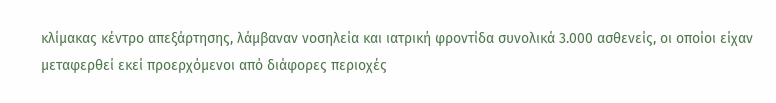κλίμακας κέντρο απεξάρτησης, λάμβαναν νοσηλεία και ιατρική φροντίδα συνολικά 3.000 ασθενείς, οι οποίοι είχαν μεταφερθεί εκεί προερχόμενοι από διάφορες περιοχές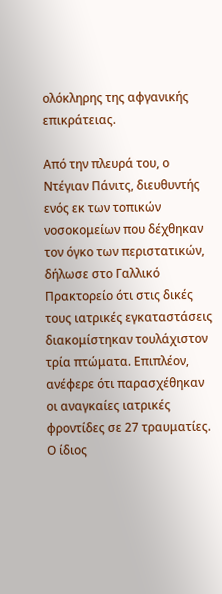ολόκληρης της αφγανικής επικράτειας.

Από την πλευρά του, ο Ντέγιαν Πάνιτς, διευθυντής ενός εκ των τοπικών νοσοκομείων που δέχθηκαν τον όγκο των περιστατικών, δήλωσε στο Γαλλικό Πρακτορείο ότι στις δικές τους ιατρικές εγκαταστάσεις διακομίστηκαν τουλάχιστον τρία πτώματα. Επιπλέον, ανέφερε ότι παρασχέθηκαν οι αναγκαίες ιατρικές φροντίδες σε 27 τραυματίες. Ο ίδιος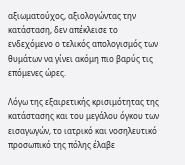αξιωματούχος, αξιολογώντας την κατάσταση, δεν απέκλεισε το ενδεχόμενο ο τελικός απολογισμός των θυμάτων να γίνει ακόμη πιο βαρύς τις επόμενες ώρες.

Λόγω της εξαιρετικής κρισιμότητας της κατάστασης και του μεγάλου όγκου των εισαγωγών, το ιατρικό και νοσηλευτικό προσωπικό της πόλης έλαβε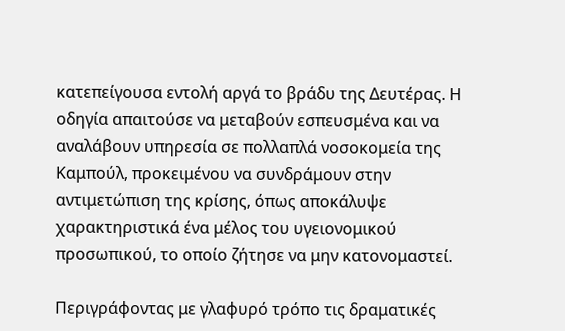κατεπείγουσα εντολή αργά το βράδυ της Δευτέρας. Η οδηγία απαιτούσε να μεταβούν εσπευσμένα και να αναλάβουν υπηρεσία σε πολλαπλά νοσοκομεία της Καμπούλ, προκειμένου να συνδράμουν στην αντιμετώπιση της κρίσης, όπως αποκάλυψε χαρακτηριστικά ένα μέλος του υγειονομικού προσωπικού, το οποίο ζήτησε να μην κατονομαστεί.

Περιγράφοντας με γλαφυρό τρόπο τις δραματικές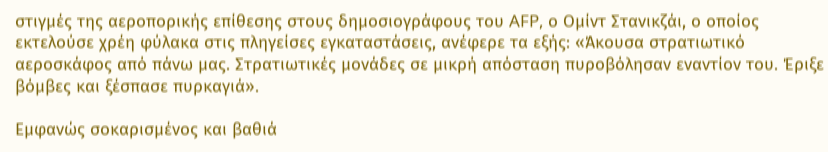στιγμές της αεροπορικής επίθεσης στους δημοσιογράφους του AFP, ο Ομίντ Στανικζάι, ο οποίος εκτελούσε χρέη φύλακα στις πληγείσες εγκαταστάσεις, ανέφερε τα εξής: «Άκουσα στρατιωτικό αεροσκάφος από πάνω μας. Στρατιωτικές μονάδες σε μικρή απόσταση πυροβόλησαν εναντίον του. Έριξε βόμβες και ξέσπασε πυρκαγιά».

Εμφανώς σοκαρισμένος και βαθιά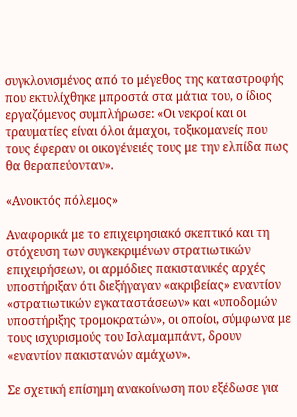συγκλονισμένος από το μέγεθος της καταστροφής που εκτυλίχθηκε μπροστά στα μάτια του, ο ίδιος εργαζόμενος συμπλήρωσε: «Οι νεκροί και οι τραυματίες είναι όλοι άμαχοι, τοξικομανείς που τους έφεραν οι οικογένειές τους με την ελπίδα πως θα θεραπεύονταν».

«Ανοικτός πόλεμος»

Αναφορικά με το επιχειρησιακό σκεπτικό και τη στόχευση των συγκεκριμένων στρατιωτικών επιχειρήσεων, οι αρμόδιες πακιστανικές αρχές υποστήριξαν ότι διεξήγαγαν «ακριβείας» εναντίον «στρατιωτικών εγκαταστάσεων» και «υποδομών υποστήριξης τρομοκρατών», οι οποίοι, σύμφωνα με τους ισχυρισμούς του Ισλαμαμπάντ, δρουν «εναντίον πακιστανών αμάχων».

Σε σχετική επίσημη ανακοίνωση που εξέδωσε για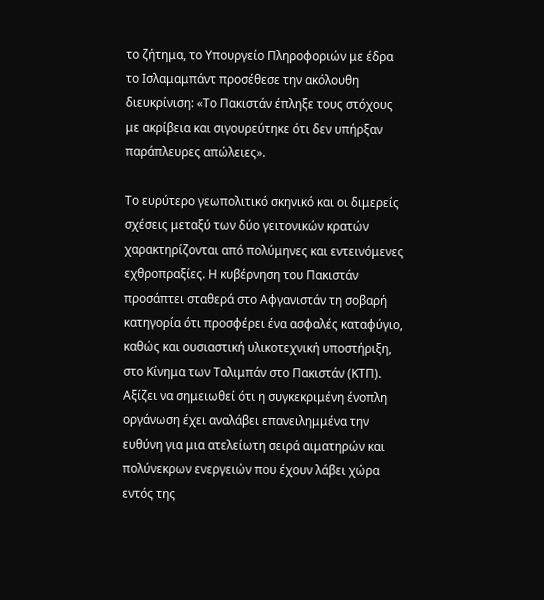το ζήτημα, το Υπουργείο Πληροφοριών με έδρα το Ισλαμαμπάντ προσέθεσε την ακόλουθη διευκρίνιση: «Το Πακιστάν έπληξε τους στόχους με ακρίβεια και σιγουρεύτηκε ότι δεν υπήρξαν παράπλευρες απώλειες».

Το ευρύτερο γεωπολιτικό σκηνικό και οι διμερείς σχέσεις μεταξύ των δύο γειτονικών κρατών χαρακτηρίζονται από πολύμηνες και εντεινόμενες εχθροπραξίες. Η κυβέρνηση του Πακιστάν προσάπτει σταθερά στο Αφγανιστάν τη σοβαρή κατηγορία ότι προσφέρει ένα ασφαλές καταφύγιο, καθώς και ουσιαστική υλικοτεχνική υποστήριξη, στο Κίνημα των Ταλιμπάν στο Πακιστάν (ΚΤΠ). Αξίζει να σημειωθεί ότι η συγκεκριμένη ένοπλη οργάνωση έχει αναλάβει επανειλημμένα την ευθύνη για μια ατελείωτη σειρά αιματηρών και πολύνεκρων ενεργειών που έχουν λάβει χώρα εντός της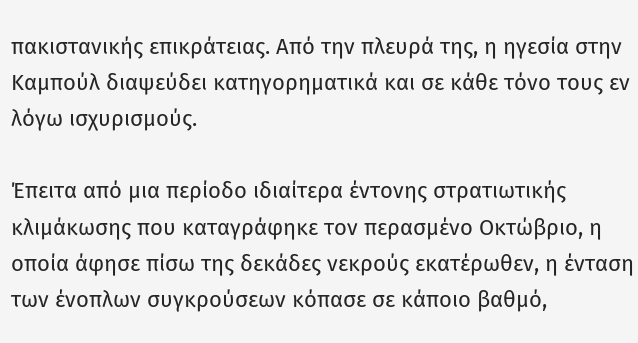πακιστανικής επικράτειας. Από την πλευρά της, η ηγεσία στην Καμπούλ διαψεύδει κατηγορηματικά και σε κάθε τόνο τους εν λόγω ισχυρισμούς.

Έπειτα από μια περίοδο ιδιαίτερα έντονης στρατιωτικής κλιμάκωσης που καταγράφηκε τον περασμένο Οκτώβριο, η οποία άφησε πίσω της δεκάδες νεκρούς εκατέρωθεν, η ένταση των ένοπλων συγκρούσεων κόπασε σε κάποιο βαθμό,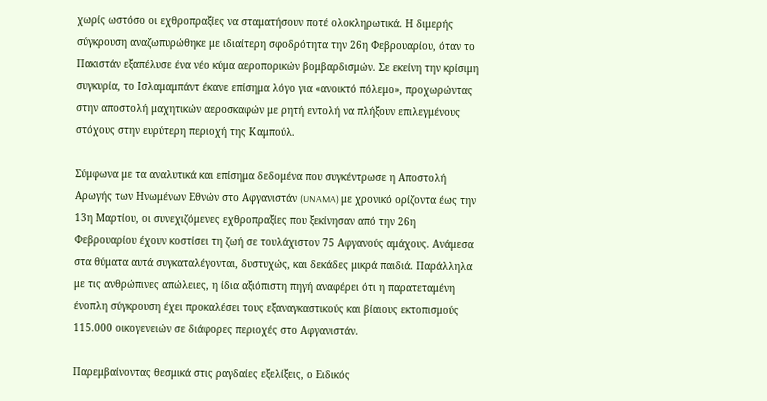χωρίς ωστόσο οι εχθροπραξίες να σταματήσουν ποτέ ολοκληρωτικά. Η διμερής σύγκρουση αναζωπυρώθηκε με ιδιαίτερη σφοδρότητα την 26η Φεβρουαρίου, όταν το Πακιστάν εξαπέλυσε ένα νέο κύμα αεροπορικών βομβαρδισμών. Σε εκείνη την κρίσιμη συγκυρία, το Ισλαμαμπάντ έκανε επίσημα λόγο για «ανοικτό πόλεμο», προχωρώντας στην αποστολή μαχητικών αεροσκαφών με ρητή εντολή να πλήξουν επιλεγμένους στόχους στην ευρύτερη περιοχή της Καμπούλ.

Σύμφωνα με τα αναλυτικά και επίσημα δεδομένα που συγκέντρωσε η Αποστολή Αρωγής των Ηνωμένων Εθνών στο Αφγανιστάν (UNAMA) με χρονικό ορίζοντα έως την 13η Μαρτίου, οι συνεχιζόμενες εχθροπραξίες που ξεκίνησαν από την 26η Φεβρουαρίου έχουν κοστίσει τη ζωή σε τουλάχιστον 75 Αφγανούς αμάχους. Ανάμεσα στα θύματα αυτά συγκαταλέγονται, δυστυχώς, και δεκάδες μικρά παιδιά. Παράλληλα με τις ανθρώπινες απώλειες, η ίδια αξιόπιστη πηγή αναφέρει ότι η παρατεταμένη ένοπλη σύγκρουση έχει προκαλέσει τους εξαναγκαστικούς και βίαιους εκτοπισμούς 115.000 οικογενειών σε διάφορες περιοχές στο Αφγανιστάν.

Παρεμβαίνοντας θεσμικά στις ραγδαίες εξελίξεις, ο Ειδικός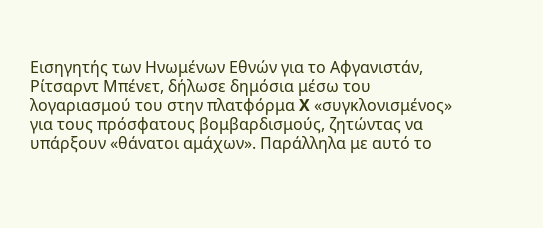Εισηγητής των Ηνωμένων Εθνών για το Αφγανιστάν, Ρίτσαρντ Μπένετ, δήλωσε δημόσια μέσω του λογαριασμού του στην πλατφόρμα X «συγκλονισμένος» για τους πρόσφατους βομβαρδισμούς, ζητώντας να υπάρξουν «θάνατοι αμάχων». Παράλληλα με αυτό το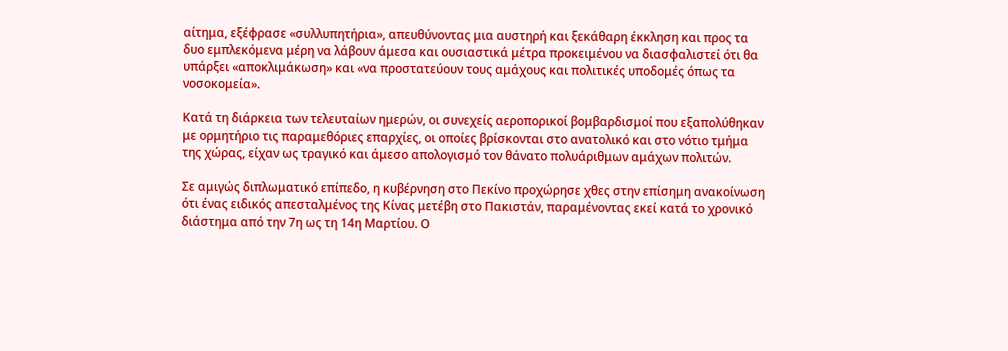αίτημα, εξέφρασε «συλλυπητήρια», απευθύνοντας μια αυστηρή και ξεκάθαρη έκκληση και προς τα δυο εμπλεκόμενα μέρη να λάβουν άμεσα και ουσιαστικά μέτρα προκειμένου να διασφαλιστεί ότι θα υπάρξει «αποκλιμάκωση» και «να προστατεύουν τους αμάχους και πολιτικές υποδομές όπως τα νοσοκομεία».

Κατά τη διάρκεια των τελευταίων ημερών, οι συνεχείς αεροπορικοί βομβαρδισμοί που εξαπολύθηκαν με ορμητήριο τις παραμεθόριες επαρχίες, οι οποίες βρίσκονται στο ανατολικό και στο νότιο τμήμα της χώρας, είχαν ως τραγικό και άμεσο απολογισμό τον θάνατο πολυάριθμων αμάχων πολιτών.

Σε αμιγώς διπλωματικό επίπεδο, η κυβέρνηση στο Πεκίνο προχώρησε χθες στην επίσημη ανακοίνωση ότι ένας ειδικός απεσταλμένος της Κίνας μετέβη στο Πακιστάν, παραμένοντας εκεί κατά το χρονικό διάστημα από την 7η ως τη 14η Μαρτίου. Ο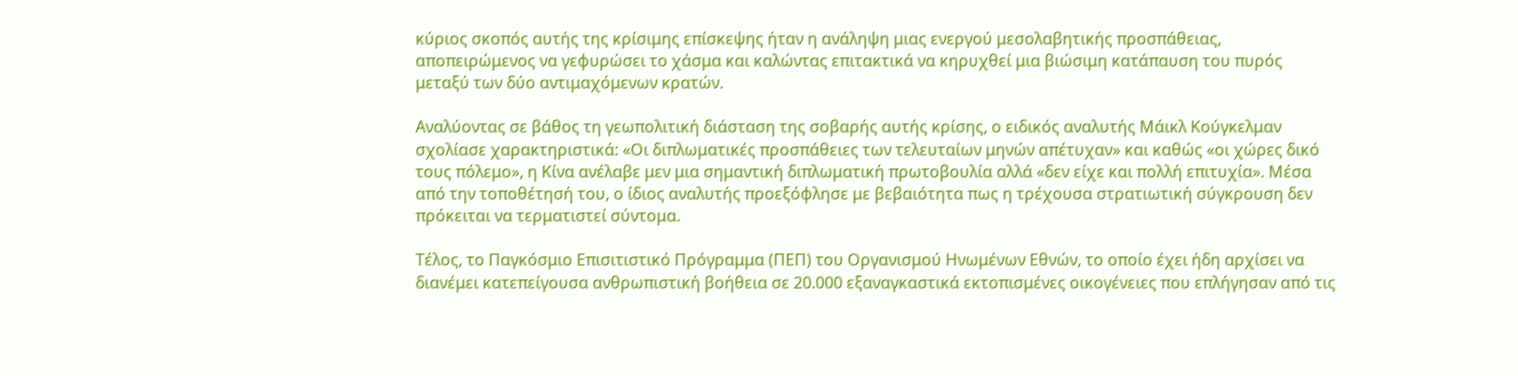κύριος σκοπός αυτής της κρίσιμης επίσκεψης ήταν η ανάληψη μιας ενεργού μεσολαβητικής προσπάθειας, αποπειρώμενος να γεφυρώσει το χάσμα και καλώντας επιτακτικά να κηρυχθεί μια βιώσιμη κατάπαυση του πυρός μεταξύ των δύο αντιμαχόμενων κρατών.

Αναλύοντας σε βάθος τη γεωπολιτική διάσταση της σοβαρής αυτής κρίσης, ο ειδικός αναλυτής Μάικλ Κούγκελμαν σχολίασε χαρακτηριστικά: «Οι διπλωματικές προσπάθειες των τελευταίων μηνών απέτυχαν» και καθώς «οι χώρες δικό τους πόλεμο», η Κίνα ανέλαβε μεν μια σημαντική διπλωματική πρωτοβουλία αλλά «δεν είχε και πολλή επιτυχία». Μέσα από την τοποθέτησή του, ο ίδιος αναλυτής προεξόφλησε με βεβαιότητα πως η τρέχουσα στρατιωτική σύγκρουση δεν πρόκειται να τερματιστεί σύντομα.

Τέλος, το Παγκόσμιο Επισιτιστικό Πρόγραμμα (ΠΕΠ) του Οργανισμού Ηνωμένων Εθνών, το οποίο έχει ήδη αρχίσει να διανέμει κατεπείγουσα ανθρωπιστική βοήθεια σε 20.000 εξαναγκαστικά εκτοπισμένες οικογένειες που επλήγησαν από τις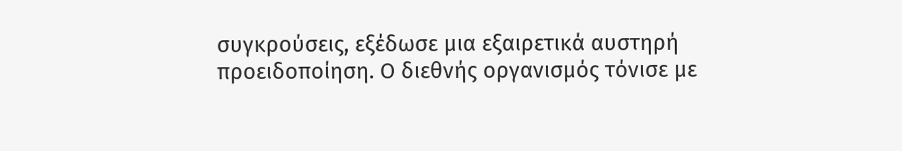συγκρούσεις, εξέδωσε μια εξαιρετικά αυστηρή προειδοποίηση. Ο διεθνής οργανισμός τόνισε με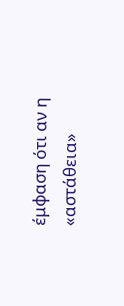έμφαση ότι αν η «αστάθεια»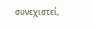συνεχιστεί,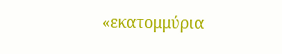«εκατομμύρια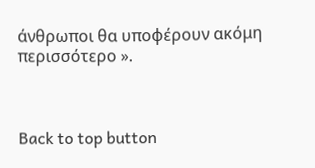άνθρωποι θα υποφέρουν ακόμη περισσότερο ».



Back to top button